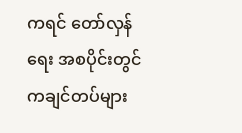ကရင် တော်လှန်ရေး အစပိုင်းတွင် ကချင်တပ်များ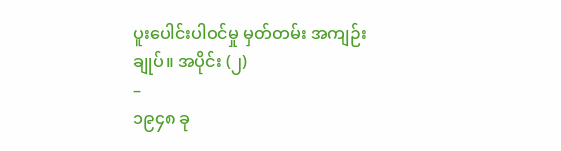ပူးပေါင်းပါဝင်မှု မှတ်တမ်း အကျဉ်းချုပ်။ အပိုင်း (၂)
–
၁၉၄၈ ခု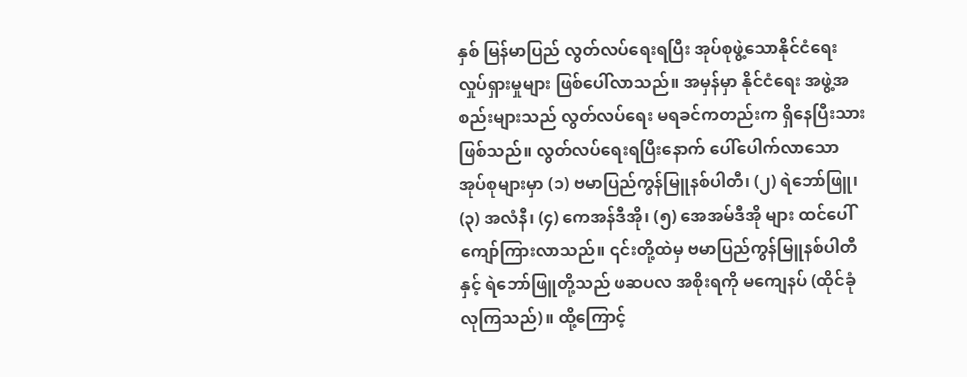နှစ် မြန်မာပြည် လွတ်လပ်ရေးရပြီး အုပ်စုဖွဲ့သောနိုင်ငံရေး လှုပ်ရှားမှုများ ဖြစ်ပေါ်လာသည်။ အမှန်မှာ နိုင်ငံရေး အဖွဲ့အစည်းများသည် လွတ်လပ်ရေး မရခင်ကတည်းက ရှိနေပြီးသားဖြစ်သည်။ လွတ်လပ်ရေးရပြီးနောက် ပေါ်ပေါက်လာသော အုပ်စုများမှာ (၁) ဗမာပြည်ကွန်မြူနစ်ပါတီ၊ (၂) ရဲဘော်ဖြူ၊ (၃) အလံနီ၊ (၄) ကေအန်ဒီအို၊ (၅) အေအမ်ဒီအို များ ထင်ပေါ်ကျော်ကြားလာသည်။ ၎င်းတို့ထဲမှ ဗမာပြည်ကွန်မြူနစ်ပါတီနှင့် ရဲဘော်ဖြူတို့သည် ဖဆပလ အစိုးရကို မကျေနပ် (ထိုင်ခုံလုကြသည်)။ ထို့ကြောင့်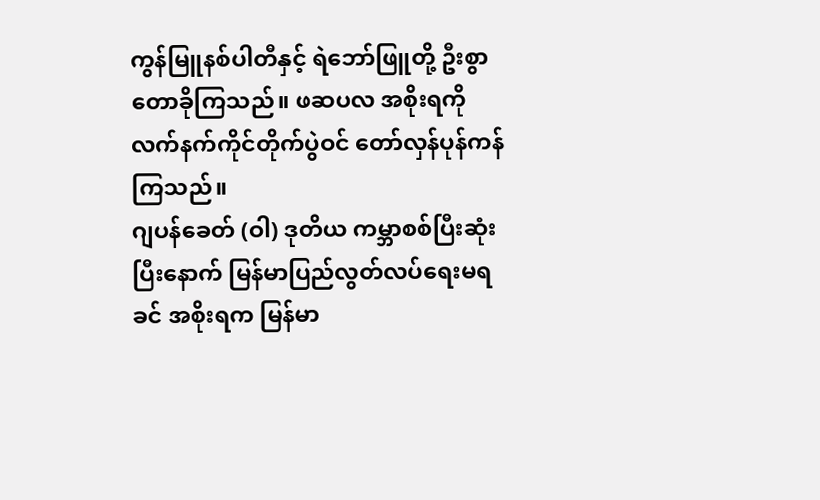ကွန်မြူနစ်ပါတီနှင့် ရဲဘော်ဖြူတို့ ဦးစွာတောခိုကြသည်။ ဖဆပလ အစိုးရကို လက်နက်ကိုင်တိုက်ပွဲဝင် တော်လှန်ပုန်ကန် ကြသည်။
ဂျပန်ခေတ် (ဝါ) ဒုတိယ ကမ္ဘာစစ်ပြီးဆုံးပြီးနောက် မြန်မာပြည်လွတ်လပ်ရေးမရခင် အစိုးရက မြန်မာ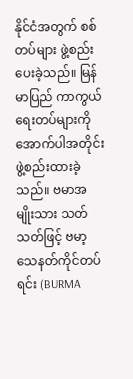နိုင်ငံအတွက် စစ်တပ်များ ဖွဲ့စည်းပေးခဲ့သည်။ မြန်မာပြည် ကာကွယ်ရေးတပ်များကို အောက်ပါအတိုင်း ဖွဲ့စည်းထားခဲ့သည်။ ဗမာအမျိုးသား သတ်သတ်ဖြင့် ဗမာ့သေနတ်ကိုင်တပ်ရင်း (BURMA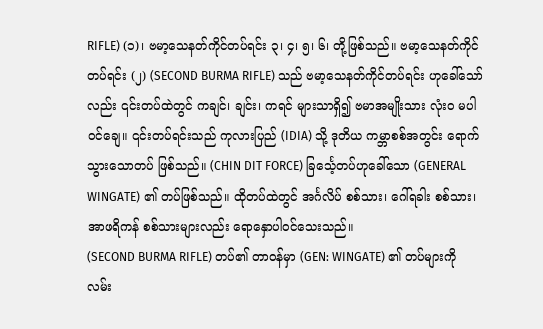RIFLE) (၁)၊ ဗမာ့သေနတ်ကိုင်တပ်ရင်း ၃၊ ၄၊ ၅၊ ၆၊ တို့ဖြစ်သည်။ ဗမာ့သေနတ်ကိုင်တပ်ရင်း (၂) (SECOND BURMA RIFLE) သည် ဗမာ့သေနတ်ကိုင်တပ်ရင်း ဟုခေါ်သော်လည်း ၎င်းတပ်ထဲတွင် ကချင်၊ ချင်း၊ ကရင် များသာရှိ၍ ဗမာအမျိုးသား လုံးဝ မပါဝင်ချေ။ ၎င်းတပ်ရင်းသည် ကုလားပြည် (IDIA) သို့ ဒုတိယ ကမ္ဘာစစ်အတွင်း ရောက်သွားသောတပ် ဖြစ်သည်။ (CHIN DIT FORCE) ခြင်္သေ့တပ်ဟုခေါ်သော (GENERAL WINGATE) ၏ တပ်ဖြစ်သည်။ ထိုတပ်ထဲတွင် အင်္ဂလိပ် စစ်သား၊ ဂေါ်ရခါး စစ်သား၊ အာဖရိကန် စစ်သားများလည်း ရောနှောပါဝင်သေးသည်။
(SECOND BURMA RIFLE) တပ်၏ တာဝန်မှာ (GEN: WINGATE) ၏ တပ်များကို လမ်း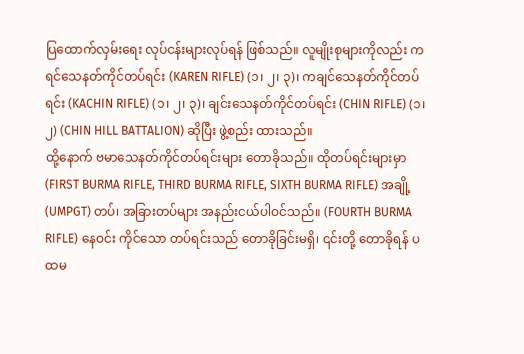ပြထောက်လှမ်းရေး လုပ်ငန်းများလုပ်ရန် ဖြစ်သည်။ လူမျိုးစုများကိုလည်း ကရင်သေနတ်ကိုင်တပ်ရင်း (KAREN RIFLE) (၁၊ ၂၊ ၃)၊ ကချင်သေနတ်ကိုင်တပ်ရင်း (KACHIN RIFLE) (၁၊ ၂၊ ၃)၊ ချင်းသေနတ်ကိုင်တပ်ရင်း (CHIN RIFLE) (၁၊ ၂) (CHIN HILL BATTALION) ဆိုပြီး ဖွဲ့စည်း ထားသည်။
ထို့နောက် ဗမာသေနတ်ကိုင်တပ်ရင်းများ တောခိုသည်။ ထိုတပ်ရင်းများမှာ (FIRST BURMA RIFLE, THIRD BURMA RIFLE, SIXTH BURMA RIFLE) အချို့ (UMPGT) တပ်၊ အခြားတပ်များ အနည်းငယ်ပါဝင်သည်။ (FOURTH BURMA RIFLE) နေဝင်း ကိုင်သော တပ်ရင်းသည် တောခိုခြင်းမရှိ၊ ၎င်းတို့ တောခိုရန် ပထမ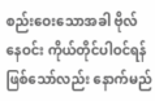စည်းဝေးသောအခါ ဗိုလ်နေဝင်း ကိုယ်တိုင်ပါဝင်ရန် ဖြစ်သော်လည်း နောက်မည်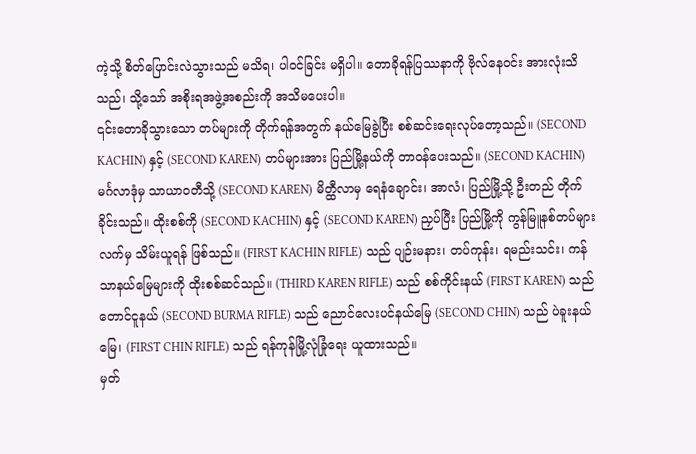ကဲ့သို့ စိတ်ပြောင်းလဲသွားသည် မသိရ၊ ပါဝင်ခြင်း မရှိပါ။ တောခိုရန်ပြဿနာကို ဗိုလ်နေဝင်း အားလုံးသိသည်၊ သို့သော် အစိုးရအဖွဲ့အစည်းကို အသိမပေးပါ။
၎င်းတောခိုသွားသော တပ်များကို တိုက်ရန်အတွက် နယ်မြေခွဲပြီး စစ်ဆင်းရေးလုပ်တော့သည်။ (SECOND KACHIN) နှင့် (SECOND KAREN) တပ်များအား ပြည်မြို့နယ်ကို တာဝန်ပေးသည်။ (SECOND KACHIN) မင်္ဂလာဒုံမှ သာယာဝတီသို့ (SECOND KAREN) မိတ္ထီလာမှ ရေနံချောင်း၊ အာလံ၊ ပြည်မြို့သို့ ဦးတည် တိုက်ခိုင်းသည်။ ထိုးစစ်ကို (SECOND KACHIN) နှင့် (SECOND KAREN) ညှပ်ပြီး ပြည်မြို့ကို ကွန်မြူနစ်တပ်များ လက်မှ သိမ်းယူရန် ဖြစ်သည်။ (FIRST KACHIN RIFLE) သည် ပျဉ်းမနား၊ တပ်ကုန်း၊ ရမည်းသင်း၊ ကန်သာနယ်မြေများကို ထိုးစစ်ဆင်သည်။ (THIRD KAREN RIFLE) သည် စစ်ကိုင်းနယ် (FIRST KAREN) သည် တောင်ငူနယ် (SECOND BURMA RIFLE) သည် ညောင်လေးပင်နယ်မြေ (SECOND CHIN) သည် ပဲခူးနယ်မြေ၊ (FIRST CHIN RIFLE) သည် ရန်ကုန်မြို့လုံခြုံရေး ယူထားသည်။
မှတ်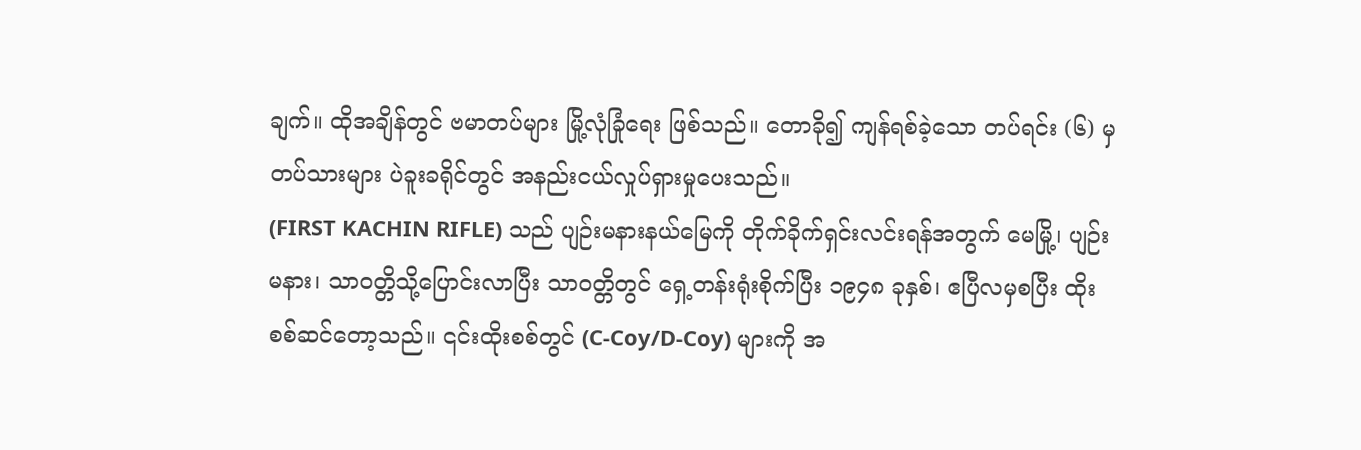ချက်။ ထိုအချိန်တွင် ဗမာတပ်များ မြို့လုံခြုံရေး ဖြစ်သည်။ တောခို၍ ကျန်ရစ်ခဲ့သော တပ်ရင်း (၆) မှ တပ်သားများ ပဲခူးခရိုင်တွင် အနည်းငယ်လှုပ်ရှားမှုပေးသည်။
(FIRST KACHIN RIFLE) သည် ပျဉ်းမနားနယ်မြေကို တိုက်ခိုက်ရှင်းလင်းရန်အတွက် မေမြို့၊ ပျဉ်းမနား၊ သာဝတ္တိသို့ပြောင်းလာပြီး သာဝတ္တိတွင် ရှေ့တန်းရုံးစိုက်ပြီး ၁၉၄၈ ခုနှစ်၊ ဧပြီလမှစပြီး ထိုးစစ်ဆင်တော့သည်။ ၎င်းထိုးစစ်တွင် (C-Coy/D-Coy) များကို အ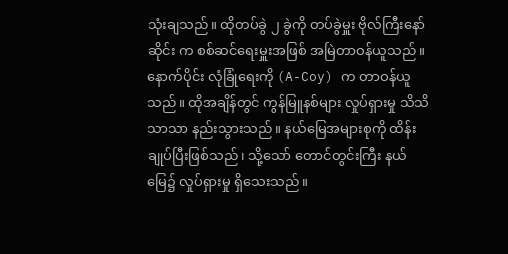သုံးချသည်။ ထိုတပ်ခွဲ ၂ ခွဲကို တပ်ခွဲမှူး ဗိုလ်ကြီးနော်ဆိုင်း က စစ်ဆင်ရေးမှူးအဖြစ် အမြဲတာဝန်ယူသည်။ နောက်ပိုင်း လုံခြုံရေးကို (A-Coy) က တာဝန်ယူသည်။ ထိုအချိန်တွင် ကွန်မြူနစ်များ လှုပ်ရှားမှု သိသိသာသာ နည်းသွားသည်။ နယ်မြေအများစုကို ထိန်းချုပ်ပြီးဖြစ်သည်၊ သို့သော် တောင်တွင်းကြီး နယ်မြေ၌ လှုပ်ရှားမှု ရှိသေးသည်။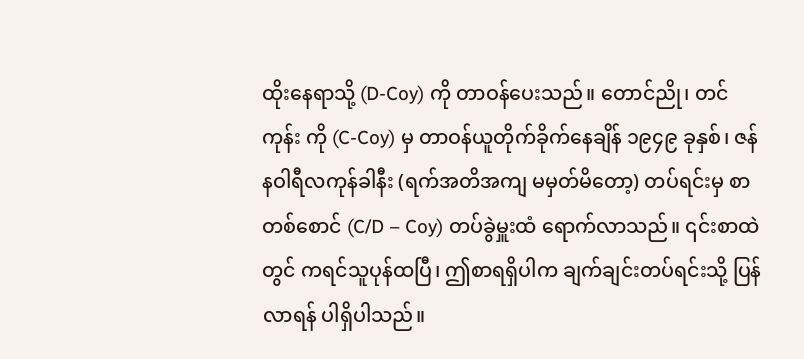ထိုးနေရာသို့ (D-Coy) ကို တာဝန်ပေးသည်။ တောင်ညို၊ တင်ကုန်း ကို (C-Coy) မှ တာဝန်ယူတိုက်ခိုက်နေချိန် ၁၉၄၉ ခုနှစ်၊ ဇန်နဝါရီလကုန်ခါနီး (ရက်အတိအကျ မမှတ်မိတော့) တပ်ရင်းမှ စာတစ်စောင် (C/D – Coy) တပ်ခွဲမှူးထံ ရောက်လာသည်။ ၎င်းစာထဲတွင် ကရင်သူပုန်ထပြီ၊ ဤစာရရှိပါက ချက်ချင်းတပ်ရင်းသို့ ပြန်လာရန် ပါရှိပါသည်။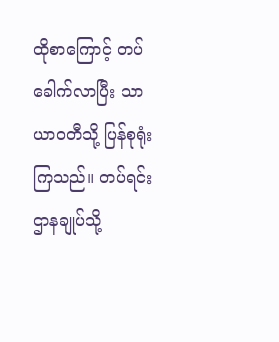ထိုစာကြောင့် တပ်ခေါက်လာပြီး သာယာဝတီသို့ ပြန်စုရုံးကြသည်။ တပ်ရင်းဌာနချုပ်သို့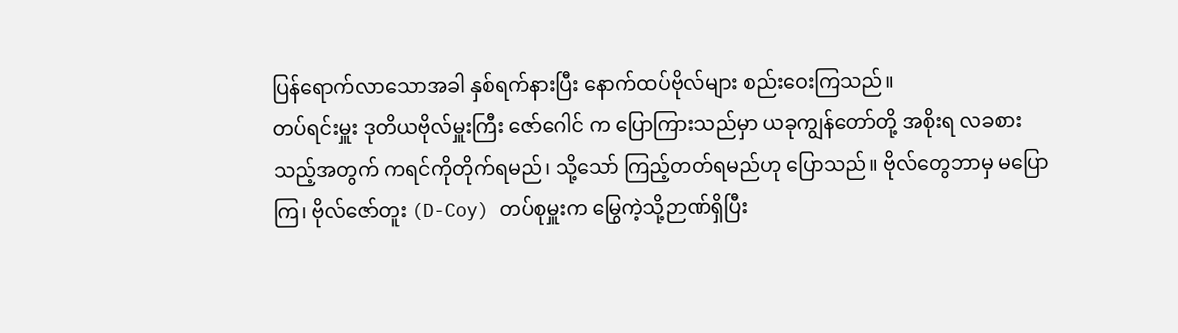ပြန်ရောက်လာသောအခါ နှစ်ရက်နားပြီး နောက်ထပ်ဗိုလ်များ စည်းဝေးကြသည်။
တပ်ရင်းမှူး ဒုတိယဗိုလ်မှူးကြီး ဇော်ဂေါင် က ပြောကြားသည်မှာ ယခုကျွန်တော်တို့ အစိုးရ လခစားသည့်အတွက် ကရင်ကိုတိုက်ရမည်၊ သို့သော် ကြည့်တတ်ရမည်ဟု ပြောသည်။ ဗိုလ်တွေဘာမှ မပြောကြ၊ ဗိုလ်ဇော်တူး (D-Coy) တပ်စုမှူးက မြွေကဲ့သို့ဉာဏ်ရှိပြီး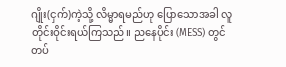ဂျိုး(ငှက်)ကဲ့သို့ လိမ္မာရမည်ဟု ပြောသောအခါ လူတိုင်းဝိုင်းရယ်ကြသည်။ ညနေပိုင်း (MESS) တွင် တပ်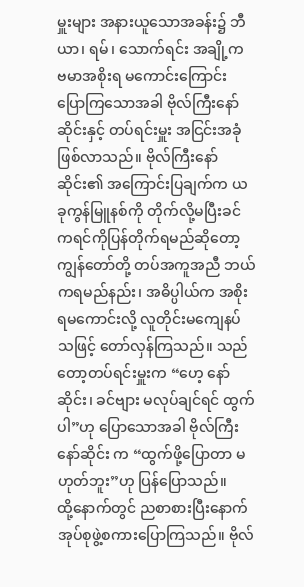မှူးများ အနားယူသောအခန်း၌ ဘီယာ၊ ရမ်၊ သောက်ရင်း အချို့က ဗမာအစိုးရ မကောင်းကြောင်း ပြောကြသောအခါ ဗိုလ်ကြီးနော်ဆိုင်းနှင့် တပ်ရင်းမှူး အငြင်းအခုံ ဖြစ်လာသည်။ ဗိုလ်ကြီးနော်ဆိုင်း၏ အကြောင်းပြချက်က ယခုကွန်မြူနစ်ကို တိုက်လို့မပြီးခင် ကရင်ကိုပြန်တိုက်ရမည်ဆိုတော့ ကျွန်တော်တို့ တပ်အကူအညီ ဘယ်ကရမည်နည်း၊ အဓိပ္ပါယ်က အစိုးရမကောင်းလို့ လူတိုင်းမကျေနပ်သဖြင့် တော်လှန်ကြသည်။ သည်တော့တပ်ရင်းမှူးက “ဟေ့ နော်ဆိုင်း၊ ခင်ဗျား မလုပ်ချင်ရင် ထွက်ပါ”ဟု ပြောသောအခါ ဗိုလ်ကြီးနော်ဆိုင်း က “ထွက်ဖို့ပြောတာ မဟုတ်ဘူး”ဟု ပြန်ပြောသည်။
ထို့နောက်တွင် ညစာစားပြီးနောက် အုပ်စုဖွဲ့စကားပြောကြသည်။ ဗိုလ်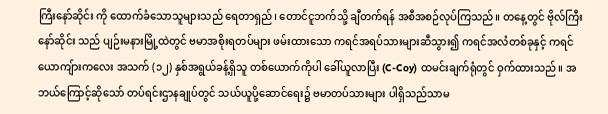ကြီးနော်ဆိုင်း ကို ထောက်ခံသောသူများသည် ရေတာရှည်၊ တောင်ငူဘက်သို့ ချီတက်ရန် အစီအစဉ်လုပ်ကြသည်။ တနေ့တွင် ဗိုလ်ကြီးနော်ဆိုင်း သည် ပျဉ်းမနားမြို့ထဲတွင် ဗမာအစိုးရတပ်များ ဖမ်းထားသော ကရင်အရပ်သားများဆီသွား၍ ကရင်အလံတစ်ခုနှင့် ကရင်ယောကျ်ားကလေး အသက် (၁၂) နှစ်အရွယ်ခန့်ရှိသူ တစ်ယောက်ကိုပါ ခေါ်ယူလာပြီး (C-Coy) ထမင်းချက်ရုံတွင် ဝှက်ထားသည်။ အဘယ်ကြောင့်ဆိုသော် တပ်ရင်းဌာနချုပ်တွင် သယ်ယူပို့ဆောင်ရေး၌ ဗမာတပ်သားများ ပါရှိသည်သာမ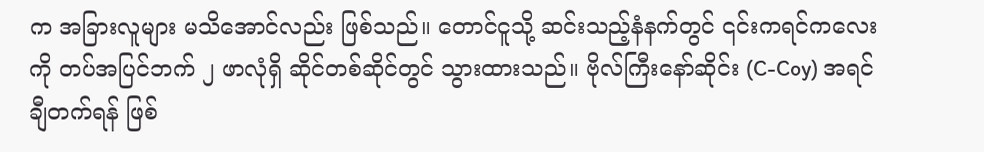က အခြားလူများ မသိအောင်လည်း ဖြစ်သည်။ တောင်ငူသို့ ဆင်းသည့်နံနက်တွင် ၎င်းကရင်ကလေးကို တပ်အပြင်ဘက် ၂ ဖာလုံရှိ ဆိုင်တစ်ဆိုင်တွင် သွားထားသည်။ ဗိုလ်ကြီးနော်ဆိုင်း (C-Coy) အရင်ချီတက်ရန် ဖြစ်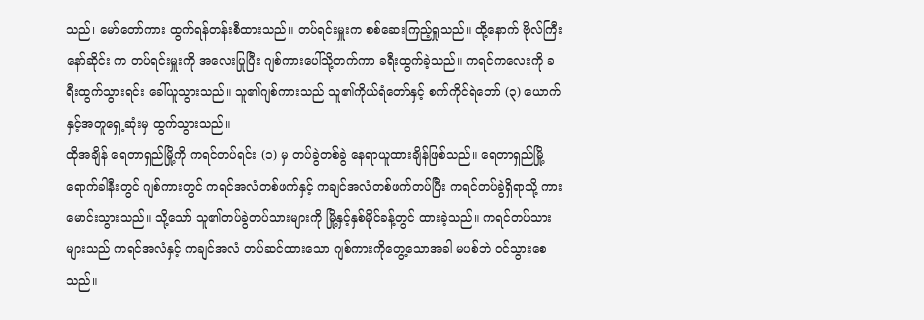သည်၊ မော်တော်ကား ထွက်ရန်တန်းစီထားသည်။ တပ်ရင်းမှူးက စစ်ဆေးကြည့်ရှုသည်။ ထို့နောက် ဗိုလ်ကြီးနော်ဆိုင်း က တပ်ရင်းမှူးကို အလေးပြုပြီး ဂျစ်ကားပေါ်သို့တက်ကာ ခရီးထွက်ခဲ့သည်။ ကရင်ကလေးကို ခရီးထွက်သွားရင်း ခေါ်ယူသွားသည်။ သူ၏ဂျစ်ကားသည် သူ၏ကိုယ်ရံတော်နှင့် စက်ကိုင်ရဲဘော် (၃) ယောက်နှင့်အတူရှေ့ဆုံးမှ ထွက်သွားသည်။
ထိုအချိန် ရေတာရှည်မြို့ကို ကရင်တပ်ရင်း (၁) မှ တပ်ခွဲတစ်ခွဲ နေရာယူထားချိန်ဖြစ်သည်။ ရေတာရှည်မြို့ ရောက်ခါနီးတွင် ဂျစ်ကားတွင် ကရင်အလံတစ်ဖက်နှင့် ကချင်အလံတစ်ဖက်တပ်ပြီး ကရင်တပ်ခွဲရှိရာသို့ ကားမောင်းသွားသည်။ သို့သော် သူ၏တပ်ခွဲတပ်သားများကို မြို့နှင့်နှစ်မိုင်ခန့်တွင် ထားခဲ့သည်။ ကရင်တပ်သားများသည် ကရင်အလံနှင့် ကချင်အလံ တပ်ဆင်ထားသော ဂျစ်ကားကိုတွေ့သောအခါ မပစ်ဘဲ ဝင်သွားစေသည်။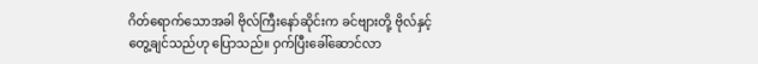ဂိတ်ရောက်သောအခါ ဗိုလ်ကြီးနော်ဆိုင်းက ခင်ဗျားတို့ ဗိုလ်နှင့်တွေ့ချင်သည်ဟု ပြောသည်။ ဝှက်ပြီးခေါ်ဆောင်လာ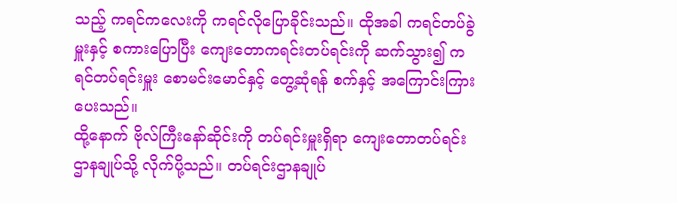သည့် ကရင်ကလေးကို ကရင်လိုပြောခိုင်းသည်။ ထိုအခါ ကရင်တပ်ခွဲမှူးနှင့် စကားပြောပြီး ကျေးတောကရင်းတပ်ရင်းကို ဆက်သွား၍ ကရင်တပ်ရင်းမှူး စောမင်းမောင်နှင့် တွေ့ဆုံရန် စက်နှင့် အကြောင်းကြား ပေးသည်။
ထို့နောက် ဗိုလ်ကြီးနော်ဆိုင်းကို တပ်ရင်းမှူးရှိရာ ကျေးတောတပ်ရင်းဌာနချုပ်သို့ လိုက်ပို့သည်။ တပ်ရင်းဌာနချုပ်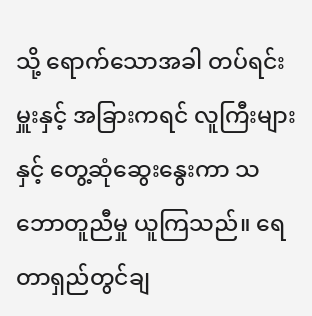သို့ ရောက်သောအခါ တပ်ရင်းမှူးနှင့် အခြားကရင် လူကြီးများနှင့် တွေ့ဆုံဆွေးနွေးကာ သဘောတူညီမှု ယူကြသည်။ ရေတာရှည်တွင်ချ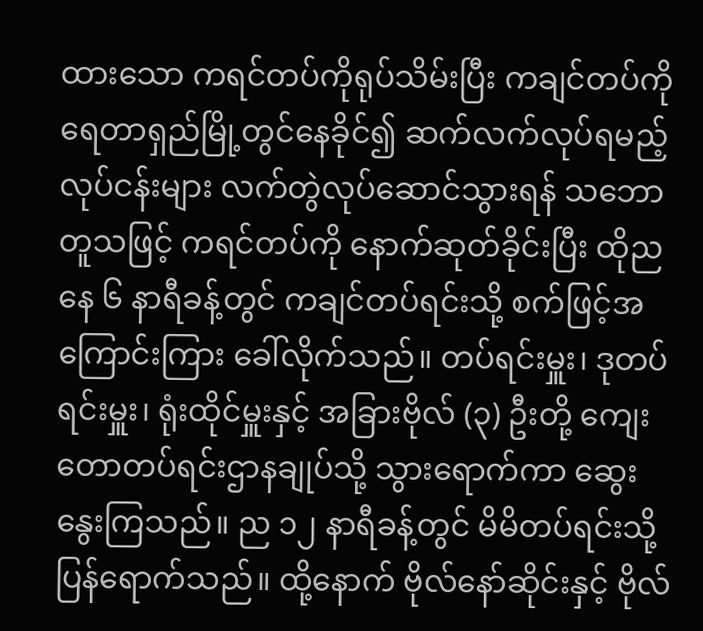ထားသော ကရင်တပ်ကိုရုပ်သိမ်းပြီး ကချင်တပ်ကို ရေတာရှည်မြို့တွင်နေခိုင်၍ ဆက်လက်လုပ်ရမည့် လုပ်ငန်းများ လက်တွဲလုပ်ဆောင်သွားရန် သဘောတူသဖြင့် ကရင်တပ်ကို နောက်ဆုတ်ခိုင်းပြီး ထိုညနေ ၆ နာရီခန့်တွင် ကချင်တပ်ရင်းသို့ စက်ဖြင့်အကြောင်းကြား ခေါ်လိုက်သည်။ တပ်ရင်းမှူး၊ ဒုတပ်ရင်းမှူး၊ ရုံးထိုင်မှူးနှင့် အခြားဗိုလ် (၃) ဦးတို့ ကျေးတောတပ်ရင်းဌာနချုပ်သို့ သွားရောက်ကာ ဆွေးနွေးကြသည်။ ည ၁၂ နာရီခန့်တွင် မိမိတပ်ရင်းသို့ ပြန်ရောက်သည်။ ထို့နောက် ဗိုလ်နော်ဆိုင်းနှင့် ဗိုလ်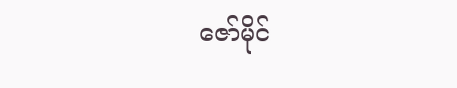ဇော်မိုင်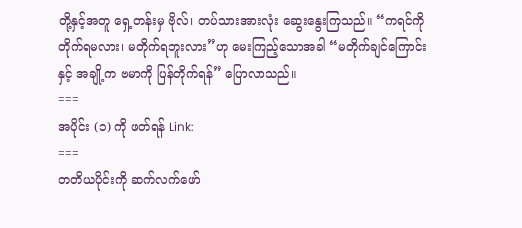တို့နှင့်အတူ ရှေ့တန်းမှ ဗိုလ်၊ တပ်သားအားလုံး ဆွေးနွေးကြသည်။ “ကရင်ကို တိုက်ရမလား၊ မတိုက်ရဘူးလား”ဟု မေးကြည့်သောအခါ “မတိုက်ချင်ကြောင်းနှင့် အချို့က ဗမာကို ပြန်တိုက်ရန်” ပြောလာသည်။
===
အပိုင်း (၁) ကို ဖတ်ရန် Link:
===
တတိယပိုင်းကို ဆက်လက်ဖော်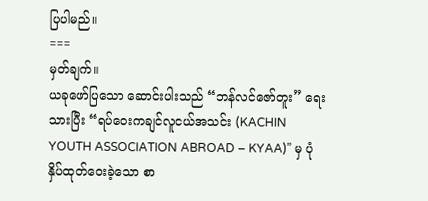ပြပါမည်။
===
မှတ်ချက်။
ယခုဖော်ပြသော ဆောင်းပါးသည် “ဘန်လင်ဇော်တူး” ရေးသားပြီး “ရပ်ဝေးကချင်လူငယ်အသင်း (KACHIN YOUTH ASSOCIATION ABROAD – KYAA)” မှ ပုံနှိပ်ထုတ်ဝေးခဲ့သော စာ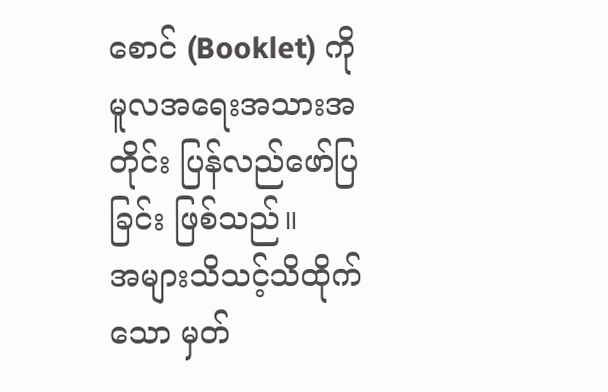စောင် (Booklet) ကို မူလအရေးအသားအတိုင်း ပြန်လည်ဖော်ပြခြင်း ဖြစ်သည်။
အများသိသင့်သိထိုက်သော မှတ်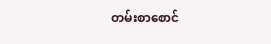တမ်းစာစောင်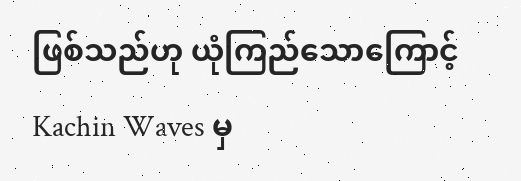ဖြစ်သည်ဟု ယုံကြည်သောကြောင့် Kachin Waves မှ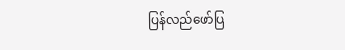ပြန်လည်ဖော်ပြ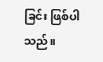ခြင်း ဖြစ်ပါသည်။